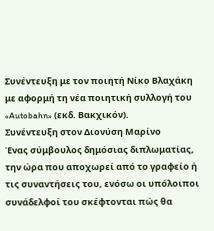Συνέντευξη με τον ποιητή Νίκο Βλαχάκη με αφορμή τη νέα ποιητική συλλογή του «Autobahn» (εκδ. Βακχικόν).
Συνέντευξη στον Διονύση Μαρίνο
Ένας σύμβουλος δημόσιας διπλωματίας, την ώρα που αποχωρεί από το γραφείο ή τις συναντήσεις του, ενόσω οι υπόλοιποι συνάδελφοί του σκέφτονται πώς θα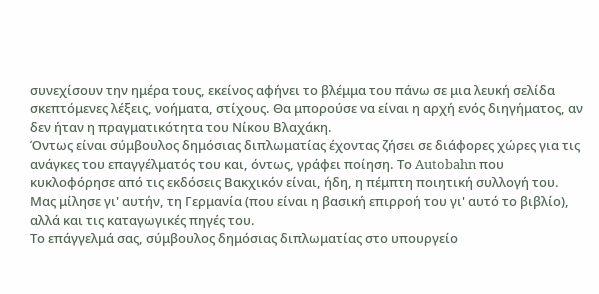συνεχίσουν την ημέρα τους, εκείνος αφήνει το βλέμμα του πάνω σε μια λευκή σελίδα σκεπτόμενες λέξεις, νοήματα, στίχους. Θα μπορούσε να είναι η αρχή ενός διηγήματος, αν δεν ήταν η πραγματικότητα του Νίκου Βλαχάκη.
Όντως είναι σύμβουλος δημόσιας διπλωματίας έχοντας ζήσει σε διάφορες χώρες για τις ανάγκες του επαγγέλματός του και, όντως, γράφει ποίηση. Το Autobahn που κυκλοφόρησε από τις εκδόσεις Βακχικόν είναι, ήδη, η πέμπτη ποιητική συλλογή του. Μας μίλησε γι' αυτήν, τη Γερμανία (που είναι η βασική επιρροή του γι' αυτό το βιβλίο), αλλά και τις καταγωγικές πηγές του.
Το επάγγελμά σας, σύμβουλος δημόσιας διπλωματίας στο υπουργείο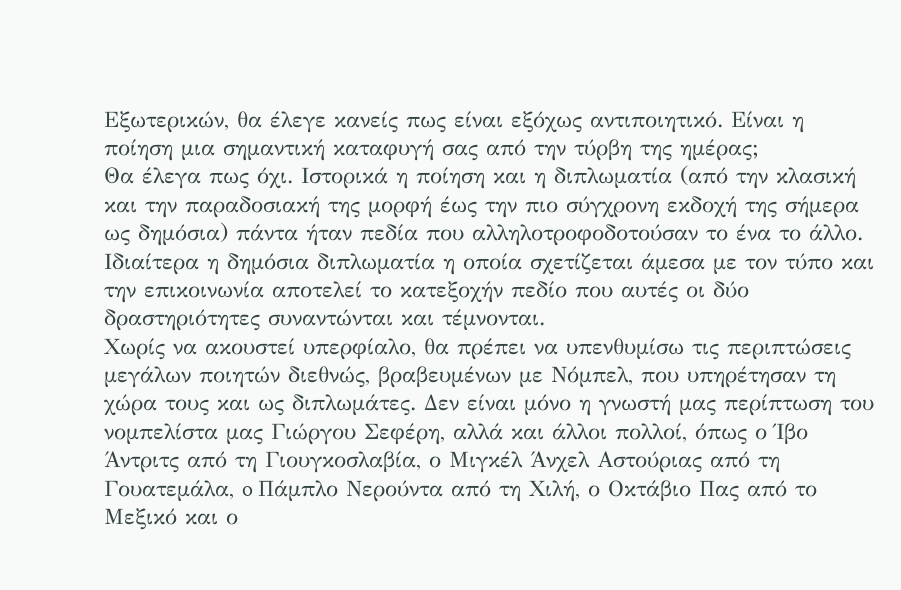Εξωτερικών, θα έλεγε κανείς πως είναι εξόχως αντιποιητικό. Είναι η ποίηση μια σημαντική καταφυγή σας από την τύρβη της ημέρας;
Θα έλεγα πως όχι. Ιστορικά η ποίηση και η διπλωματία (από την κλασική και την παραδοσιακή της μορφή έως την πιο σύγχρονη εκδοχή της σήμερα ως δημόσια) πάντα ήταν πεδία που αλληλοτροφοδοτούσαν το ένα το άλλο. Ιδιαίτερα η δημόσια διπλωματία η οποία σχετίζεται άμεσα με τον τύπο και την επικοινωνία αποτελεί το κατεξοχήν πεδίο που αυτές οι δύο δραστηριότητες συναντώνται και τέμνονται.
Χωρίς να ακουστεί υπερφίαλο, θα πρέπει να υπενθυμίσω τις περιπτώσεις μεγάλων ποιητών διεθνώς, βραβευμένων με Νόμπελ, που υπηρέτησαν τη χώρα τους και ως διπλωμάτες. Δεν είναι μόνο η γνωστή μας περίπτωση του νομπελίστα μας Γιώργου Σεφέρη, αλλά και άλλοι πολλοί, όπως ο Ίβο Άντριτς από τη Γιουγκοσλαβία, ο Μιγκέλ Άνχελ Αστούριας από τη Γουατεμάλα, o Πάμπλο Νερούντα από τη Χιλή, ο Oκτάβιο Πας από το Μεξικό και ο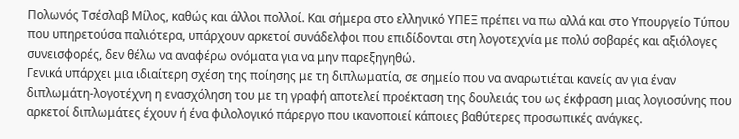Πολωνός Τσέσλαβ Μίλος, καθώς και άλλοι πολλοί. Και σήμερα στο ελληνικό ΥΠΕΞ πρέπει να πω αλλά και στο Υπουργείο Τύπου που υπηρετούσα παλιότερα, υπάρχουν αρκετοί συνάδελφοι που επιδίδονται στη λογοτεχνία με πολύ σοβαρές και αξιόλογες συνεισφορές, δεν θέλω να αναφέρω ονόματα για να μην παρεξηγηθώ.
Γενικά υπάρχει μια ιδιαίτερη σχέση της ποίησης με τη διπλωματία, σε σημείο που να αναρωτιέται κανείς αν για έναν διπλωμάτη-λογοτέχνη η ενασχόληση του με τη γραφή αποτελεί προέκταση της δουλειάς του ως έκφραση μιας λογιοσύνης που αρκετοί διπλωμάτες έχουν ή ένα φιλολογικό πάρεργο που ικανοποιεί κάποιες βαθύτερες προσωπικές ανάγκες.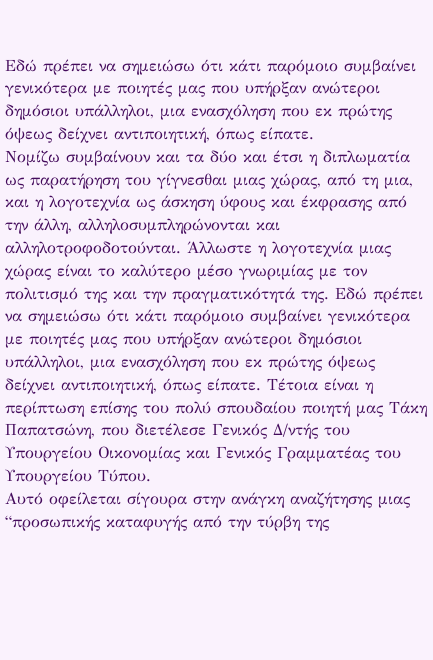Εδώ πρέπει να σημειώσω ότι κάτι παρόμοιο συμβαίνει γενικότερα με ποιητές μας που υπήρξαν ανώτεροι δημόσιοι υπάλληλοι, μια ενασχόληση που εκ πρώτης όψεως δείχνει αντιποιητική, όπως είπατε.
Νομίζω συμβαίνουν και τα δύο και έτσι η διπλωματία ως παρατήρηση του γίγνεσθαι μιας χώρας, από τη μια, και η λογοτεχνία ως άσκηση ύφους και έκφρασης από την άλλη, αλληλοσυμπληρώνονται και αλληλοτροφοδοτούνται. Άλλωστε η λογοτεχνία μιας χώρας είναι το καλύτερο μέσο γνωριμίας με τον πολιτισμό της και την πραγματικότητά της. Εδώ πρέπει να σημειώσω ότι κάτι παρόμοιο συμβαίνει γενικότερα με ποιητές μας που υπήρξαν ανώτεροι δημόσιοι υπάλληλοι, μια ενασχόληση που εκ πρώτης όψεως δείχνει αντιποιητική, όπως είπατε. Τέτοια είναι η περίπτωση επίσης του πολύ σπουδαίου ποιητή μας Τάκη Παπατσώνη, που διετέλεσε Γενικός Δ/ντής του Υπουργείου Οικονομίας και Γενικός Γραμματέας του Υπουργείου Τύπου.
Αυτό οφείλεται σίγουρα στην ανάγκη αναζήτησης μιας “προσωπικής καταφυγής από την τύρβη της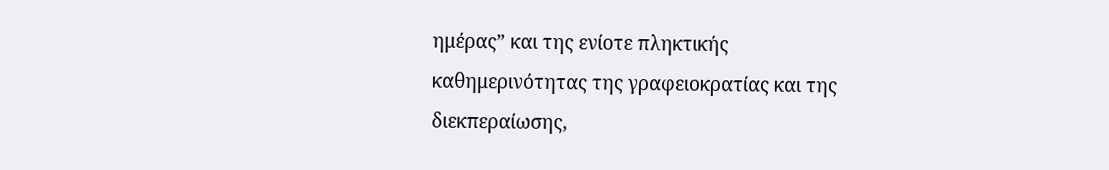ημέρας” και της ενίοτε πληκτικής καθημερινότητας της γραφειοκρατίας και της διεκπεραίωσης,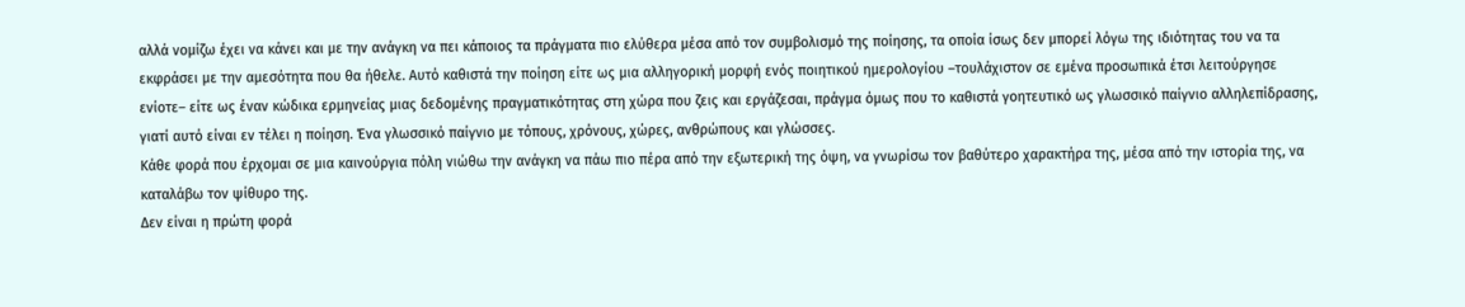αλλά νομίζω έχει να κάνει και με την ανάγκη να πει κάποιος τα πράγματα πιο ελύθερα μέσα από τον συμβολισμό της ποίησης, τα οποία ίσως δεν μπορεί λόγω της ιδιότητας του να τα εκφράσει με την αμεσότητα που θα ήθελε. Αυτό καθιστά την ποίηση είτε ως μια αλληγορική μορφή ενός ποιητικού ημερολογίου –τουλάχιστον σε εμένα προσωπικά έτσι λειτούργησε ενίοτε– είτε ως έναν κώδικα ερμηνείας μιας δεδομένης πραγματικότητας στη χώρα που ζεις και εργάζεσαι, πράγμα όμως που το καθιστά γοητευτικό ως γλωσσικό παίγνιο αλληλεπίδρασης, γιατί αυτό είναι εν τέλει η ποίηση. Ένα γλωσσικό παίγνιο με τόπους, χρόνους, χώρες, ανθρώπους και γλώσσες.
Κάθε φορά που έρχομαι σε μια καινούργια πόλη νιώθω την ανάγκη να πάω πιο πέρα από την εξωτερική της όψη, να γνωρίσω τον βαθύτερο χαρακτήρα της, μέσα από την ιστορία της, να καταλάβω τον ψίθυρο της.
Δεν είναι η πρώτη φορά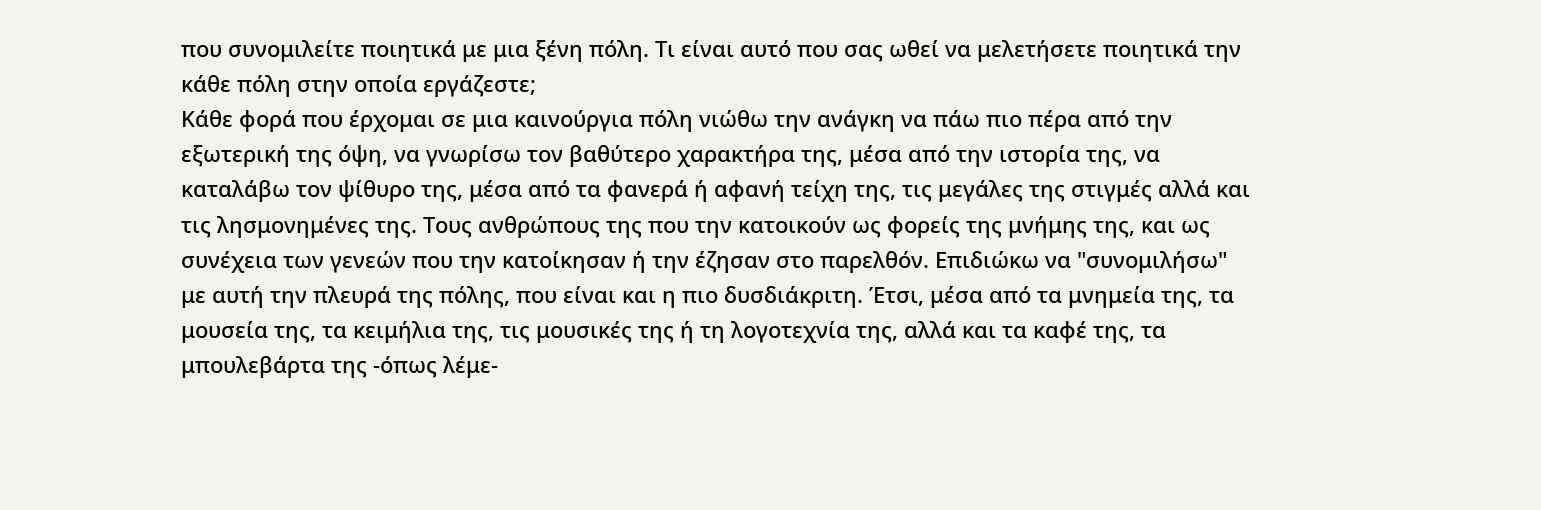που συνομιλείτε ποιητικά με μια ξένη πόλη. Τι είναι αυτό που σας ωθεί να μελετήσετε ποιητικά την κάθε πόλη στην οποία εργάζεστε;
Κάθε φορά που έρχομαι σε μια καινούργια πόλη νιώθω την ανάγκη να πάω πιο πέρα από την εξωτερική της όψη, να γνωρίσω τον βαθύτερο χαρακτήρα της, μέσα από την ιστορία της, να καταλάβω τον ψίθυρο της, μέσα από τα φανερά ή αφανή τείχη της, τις μεγάλες της στιγμές αλλά και τις λησμονημένες της. Τους ανθρώπους της που την κατοικούν ως φορείς της μνήμης της, και ως συνέχεια των γενεών που την κατοίκησαν ή την έζησαν στο παρελθόν. Επιδιώκω να "συνομιλήσω" με αυτή την πλευρά της πόλης, που είναι και η πιο δυσδιάκριτη. Έτσι, μέσα από τα μνημεία της, τα μουσεία της, τα κειμήλια της, τις μουσικές της ή τη λογοτεχνία της, αλλά και τα καφέ της, τα μπουλεβάρτα της -όπως λέμε-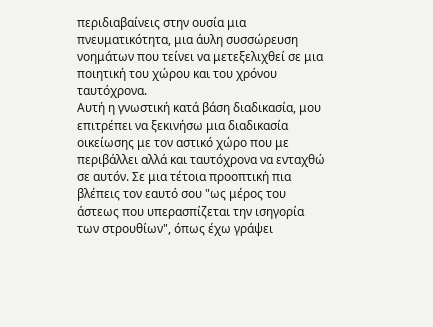περιδιαβαίνεις στην ουσία μια πνευματικότητα, μια άυλη συσσώρευση νοημάτων που τείνει να μετεξελιχθεί σε μια ποιητική του χώρου και του χρόνου ταυτόχρονα.
Αυτή η γνωστική κατά βάση διαδικασία, μου επιτρέπει να ξεκινήσω μια διαδικασία οικείωσης με τον αστικό χώρο που με περιβάλλει αλλά και ταυτόχρονα να ενταχθώ σε αυτόν. Σε μια τέτοια προοπτική πια βλέπεις τον εαυτό σου "ως μέρος του άστεως που υπερασπίζεται την ισηγορία των στρουθίων", όπως έχω γράψει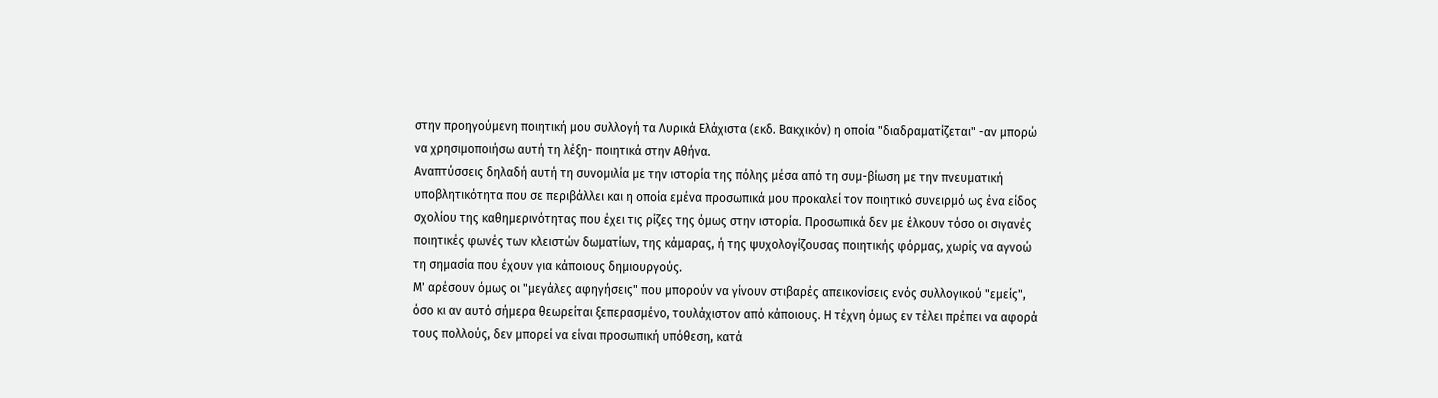στην προηγούμενη ποιητική μου συλλογή τα Λυρικά Ελάχιστα (εκδ. Βακχικόν) η οποία "διαδραματίζεται" -αν μπορώ να χρησιμοποιήσω αυτή τη λέξη- ποιητικά στην Αθήνα.
Αναπτύσσεις δηλαδή αυτή τη συνομιλία με την ιστορία της πόλης μέσα από τη συμ-βίωση με την πνευματική υποβλητικότητα που σε περιβάλλει και η οποία εμένα προσωπικά μου προκαλεί τον ποιητικό συνειρμό ως ένα είδος σχολίου της καθημερινότητας που έχει τις ρίζες της όμως στην ιστορία. Προσωπικά δεν με έλκουν τόσο οι σιγανές ποιητικές φωνές των κλειστών δωματίων, της κάμαρας, ή της ψυχολογίζουσας ποιητικής φόρμας, χωρίς να αγνοώ τη σημασία που έχουν για κάποιους δημιουργούς.
Μ' αρέσουν όμως οι "μεγάλες αφηγήσεις" που μπορούν να γίνουν στιβαρές απεικονίσεις ενός συλλογικού "εμείς", όσο κι αν αυτό σήμερα θεωρείται ξεπερασμένο, τουλάχιστον από κάποιους. Η τέχνη όμως εν τέλει πρέπει να αφορά τους πολλούς, δεν μπορεί να είναι προσωπική υπόθεση, κατά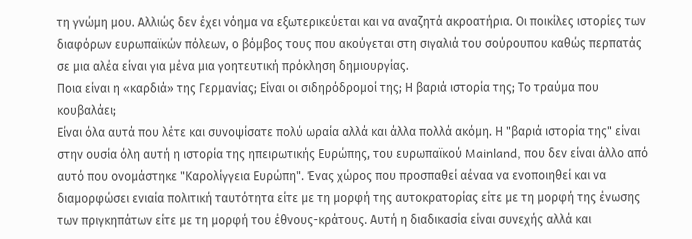τη γνώμη μου. Αλλιώς δεν έχει νόημα να εξωτερικεύεται και να αναζητά ακροατήρια. Οι ποικίλες ιστορίες των διαφόρων ευρωπαϊκών πόλεων, ο βόμβος τους που ακούγεται στη σιγαλιά του σούρουπου καθώς περπατάς σε μια αλέα είναι για μένα μια γοητευτική πρόκληση δημιουργίας.
Ποια είναι η «καρδιά» της Γερμανίας; Είναι οι σιδηρόδρομοί της; Η βαριά ιστορία της; Το τραύμα που κουβαλάει;
Είναι όλα αυτά που λέτε και συνοψίσατε πολύ ωραία αλλά και άλλα πολλά ακόμη. Η "βαριά ιστορία της" είναι στην ουσία όλη αυτή η ιστορία της ηπειρωτικής Ευρώπης, του ευρωπαϊκού Mainland, που δεν είναι άλλο από αυτό που ονομάστηκε "Καρολίγγεια Ευρώπη". Ένας χώρος που προσπαθεί αέναα να ενοποιηθεί και να διαμορφώσει ενιαία πολιτική ταυτότητα είτε με τη μορφή της αυτοκρατορίας είτε με τη μορφή της ένωσης των πριγκηπάτων είτε με τη μορφή του έθνους-κράτους. Αυτή η διαδικασία είναι συνεχής αλλά και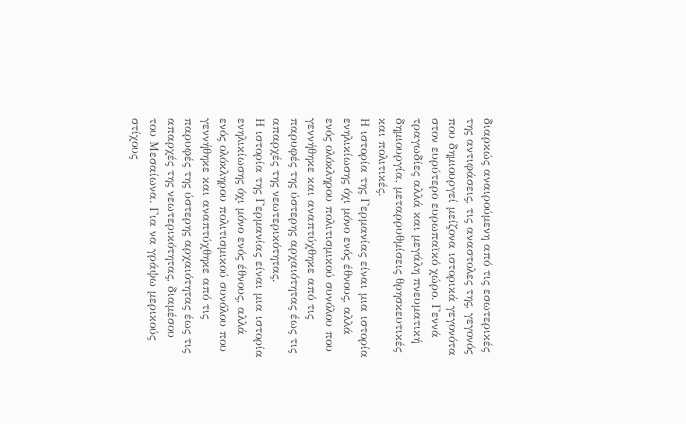διαρκώς αναιρούμενη από τις εσωτερικές της αντιφάσεις, τις αναστολες της, γεγονός που δημιουργεί μείζονα ιστορικά γεγονότα στον ευρύτερο ευρωπαϊκό χώρο. Γεννά τραγωδίες αλλά και μεγάλη πνευματική δημιουργία, μεταρρυθμίσεις θρησκευτικές και πολιτικές.
Η ιστορία της Γερμανίας είναι μια ιστορία ενηλικίωσης όχι μόνο ενός έθνους, αλλά ενός ολόκληρου πολιτισμικού συνόλου που γεννήθηκε και αναπτύχθηκε από τις παρυφές της ύστερης αρχαιότητας έως τις απαρχές της νεωτερικότητας.
Η ιστορία της Γερμανίας είναι μια ιστορία ενηλικίωσης όχι μόνο ενός έθνους, αλλά ενός ολόκληρου πολιτισμικού συνόλου που γεννήθηκε και αναπτύχθηκε από τις παρυφές της ύστερης αρχαιότητας έως τις απαρχές της νεωτερικότητας, διαμέσου του Μεσαίωνα. Για να γράψω μερικούς στίχους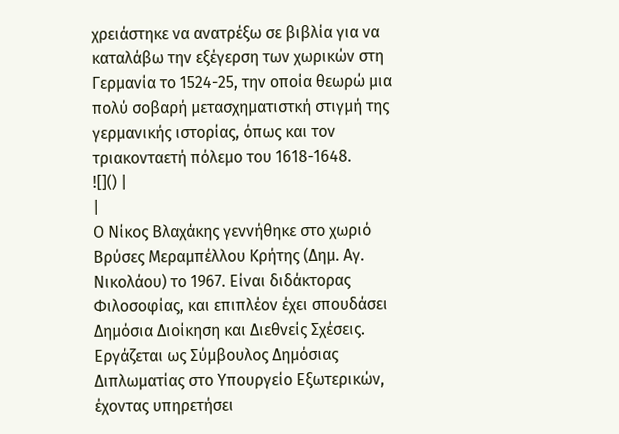χρειάστηκε να ανατρέξω σε βιβλία για να καταλάβω την εξέγερση των χωρικών στη Γερμανία το 1524-25, την οποία θεωρώ μια πολύ σοβαρή μετασχηματιστκή στιγμή της γερμανικής ιστορίας, όπως και τον τριακονταετή πόλεμο του 1618-1648.
![]() |
|
Ο Νίκος Βλαχάκης γεννήθηκε στο χωριό Βρύσες Μεραμπέλλου Κρήτης (Δημ. Αγ. Νικολάου) το 1967. Είναι διδάκτορας Φιλοσοφίας, και επιπλέον έχει σπουδάσει Δημόσια Διοίκηση και Διεθνείς Σχέσεις. Εργάζεται ως Σύμβουλος Δημόσιας Διπλωματίας στο Υπουργείο Εξωτερικών, έχοντας υπηρετήσει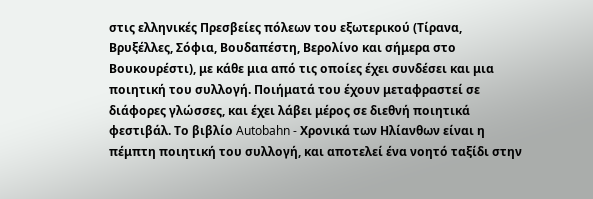στις ελληνικές Πρεσβείες πόλεων του εξωτερικού (Τίρανα, Βρυξέλλες, Σόφια, Βουδαπέστη, Βερολίνο και σήμερα στο Βουκουρέστι), με κάθε μια από τις οποίες έχει συνδέσει και μια ποιητική του συλλογή. Ποιήματά του έχουν μεταφραστεί σε διάφορες γλώσσες, και έχει λάβει μέρος σε διεθνή ποιητικά φεστιβάλ. Το βιβλίο Autobahn - Χρονικά των Ηλίανθων είναι η πέμπτη ποιητική του συλλογή, και αποτελεί ένα νοητό ταξίδι στην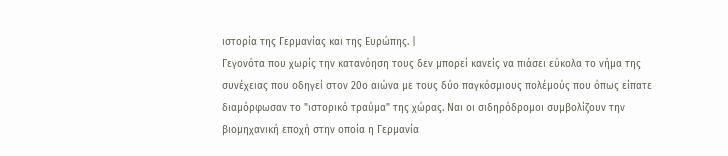ιστορία της Γερμανίας και της Ευρώπης. |
Γεγονότα που χωρίς την κατανόηση τους δεν μπορεί κανείς να πιάσει εύκολα το νήμα της συνέχειας που οδηγεί στον 20ο αιώνα με τους δύο παγκόσμιους πολέμούς που όπως είπατε διαμόρφωσαν το "ιστορικό τραύμα" της χώρας. Ναι οι σιδηρόδρομοι συμβολίζουν την βιομηχανική εποχή στην οποία η Γερμανία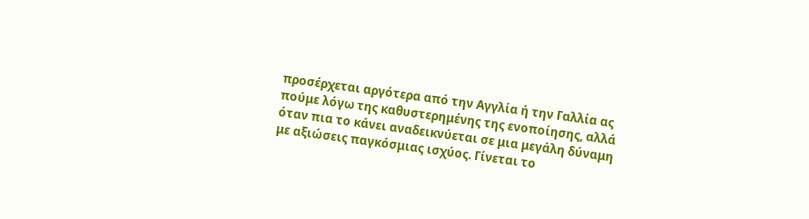προσέρχεται αργότερα από την Αγγλία ή την Γαλλία ας πούμε λόγω της καθυστερημένης της ενοποίησης, αλλά όταν πια το κάνει αναδεικνύεται σε μια μεγάλη δύναμη με αξιώσεις παγκόσμιας ισχύος. Γίνεται το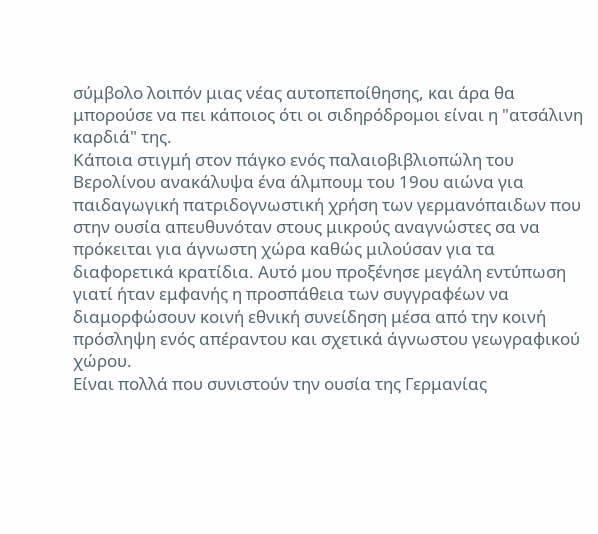σύμβολο λοιπόν μιας νέας αυτοπεποίθησης, και άρα θα μπορούσε να πει κάποιος ότι οι σιδηρόδρομοι είναι η "ατσάλινη καρδιά" της.
Κάποια στιγμή στον πάγκο ενός παλαιοβιβλιοπώλη του Βερολίνου ανακάλυψα ένα άλμπουμ του 19ου αιώνα για παιδαγωγική πατριδογνωστική χρήση των γερμανόπαιδων που στην ουσία απευθυνόταν στους μικρούς αναγνώστες σα να πρόκειται για άγνωστη χώρα καθώς μιλούσαν για τα διαφορετικά κρατίδια. Αυτό μου προξένησε μεγάλη εντύπωση γιατί ήταν εμφανής η προσπάθεια των συγγραφέων να διαμορφώσουν κοινή εθνική συνείδηση μέσα από την κοινή πρόσληψη ενός απέραντου και σχετικά άγνωστου γεωγραφικού χώρου.
Είναι πολλά που συνιστούν την ουσία της Γερμανίας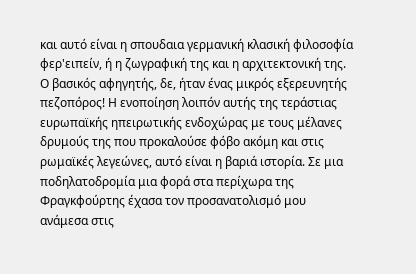και αυτό είναι η σπουδαια γερμανική κλασική φιλοσοφία φερ'ειπείν, ή η ζωγραφική της και η αρχιτεκτονική της.
Ο βασικός αφηγητής, δε, ήταν ένας μικρός εξερευνητής πεζοπόρος! Η ενοποίηση λοιπόν αυτής της τεράστιας ευρωπαϊκής ηπειρωτικής ενδοχώρας με τους μέλανες δρυμούς της που προκαλούσε φόβο ακόμη και στις ρωμαϊκές λεγεώνες, αυτό είναι η βαριά ιστορία. Σε μια ποδηλατοδρομία μια φορά στα περίχωρα της Φραγκφούρτης έχασα τον προσανατολισμό μου ανάμεσα στις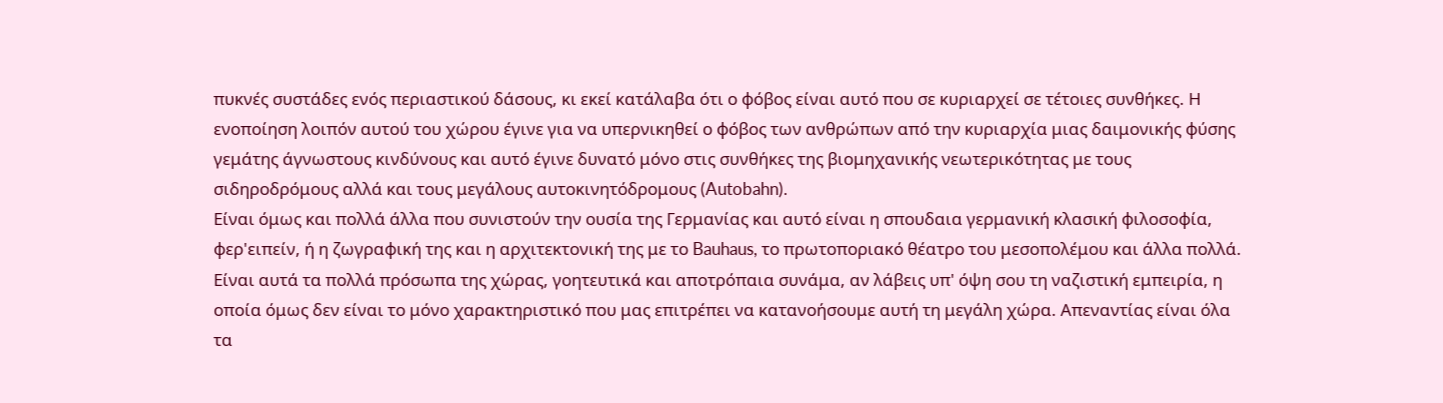πυκνές συστάδες ενός περιαστικού δάσους, κι εκεί κατάλαβα ότι ο φόβος είναι αυτό που σε κυριαρχεί σε τέτοιες συνθήκες. Η ενοποίηση λοιπόν αυτού του χώρου έγινε για να υπερνικηθεί ο φόβος των ανθρώπων από την κυριαρχία μιας δαιμονικής φύσης γεμάτης άγνωστους κινδύνους και αυτό έγινε δυνατό μόνο στις συνθήκες της βιομηχανικής νεωτερικότητας με τους σιδηροδρόμους αλλά και τους μεγάλους αυτοκινητόδρομους (Autobahn).
Είναι όμως και πολλά άλλα που συνιστούν την ουσία της Γερμανίας και αυτό είναι η σπουδαια γερμανική κλασική φιλοσοφία, φερ'ειπείν, ή η ζωγραφική της και η αρχιτεκτονική της με το Bauhaus, το πρωτοποριακό θέατρο του μεσοπολέμου και άλλα πολλά. Είναι αυτά τα πολλά πρόσωπα της χώρας, γοητευτικά και αποτρόπαια συνάμα, αν λάβεις υπ' όψη σου τη ναζιστική εμπειρία, η οποία όμως δεν είναι το μόνο χαρακτηριστικό που μας επιτρέπει να κατανοήσουμε αυτή τη μεγάλη χώρα. Απεναντίας είναι όλα τα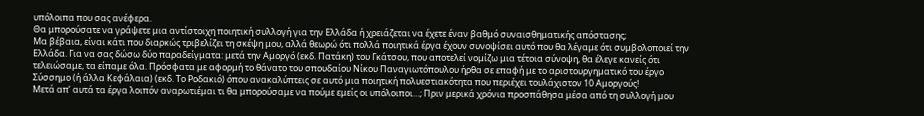υπόλοιπα που σας ανέφερα.
Θα μπορούσατε να γράψετε μια αντίστοιχη ποιητική συλλογή για την Ελλάδα ή χρειάζεται να έχετε έναν βαθμό συναισθηματικής απόστασης;
Μα βέβαια, είναι κάτι που διαρκώς τριβελίζει τη σκέψη μου, αλλά θεωρώ ότι πολλά ποιητικά έργα έχουν συνοψίσει αυτό που θα λέγαμε ότι συμβολοποιεί την Ελλάδα. Για να σας δώσω δύο παραδείγματα: μετά την Αμοργό (εκδ. Πατάκη) του Γκάτσου, που αποτελεί νομίζω μια τέτοια σύνοψη, θα έλεγε κανείς ότι τελειώσαμε, τα είπαμε όλα. Πρόσφατα με αφορμή το θάνατο του σπουδαίου Νίκου Παναγιωτόπουλου ήρθα σε επαφή με το αριστουργηματικό του έργο Σύσσημο (ή άλλα Κεφάλαια) (εκδ. Το Ροδακιό) όπου ανακαλύπτεις σε αυτό μια ποιητική πολυεστιακότητα που περιέχει τουλάχιστον 10 Αμοργούς!
Μετά απ’ αυτά τα έργα λοιπόν αναρωτιέμαι τι θα μπορούσαμε να πούμε εμείς οι υπόλοιποι…; Πριν μερικά χρόνια προσπάθησα μέσα από τη συλλογή μου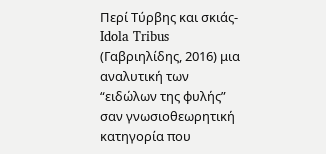Περί Τύρβης και σκιάς- Idola Tribus (Γαβριηλίδης, 2016) μια αναλυτική των “ειδώλων της φυλής” σαν γνωσιοθεωρητική κατηγορία που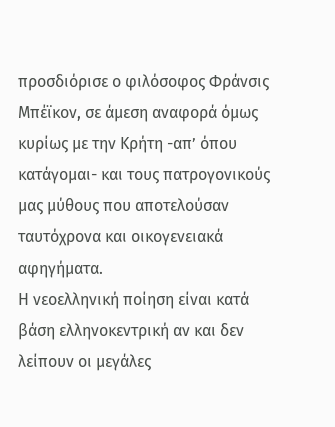προσδιόρισε ο φιλόσοφος Φράνσις Μπέϊκον, σε άμεση αναφορά όμως κυρίως με την Κρήτη -απ’ όπου κατάγομαι- και τους πατρογονικούς μας μύθους που αποτελούσαν ταυτόχρονα και οικογενειακά αφηγήματα.
Η νεοελληνική ποίηση είναι κατά βάση ελληνοκεντρική αν και δεν λείπουν οι μεγάλες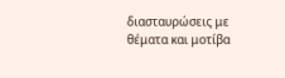διασταυρώσεις με θέματα και μοτίβα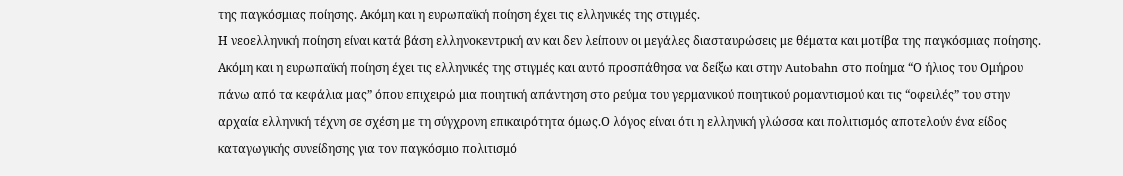της παγκόσμιας ποίησης. Ακόμη και η ευρωπαϊκή ποίηση έχει τις ελληνικές της στιγμές.
Η νεοελληνική ποίηση είναι κατά βάση ελληνοκεντρική αν και δεν λείπουν οι μεγάλες διασταυρώσεις με θέματα και μοτίβα της παγκόσμιας ποίησης. Ακόμη και η ευρωπαϊκή ποίηση έχει τις ελληνικές της στιγμές και αυτό προσπάθησα να δείξω και στην Autobahn στο ποίημα “Ο ήλιος του Ομήρου πάνω από τα κεφάλια μας” όπου επιχειρώ μια ποιητική απάντηση στο ρεύμα του γερμανικού ποιητικού ρομαντισμού και τις “οφειλές” του στην αρχαία ελληνική τέχνη σε σχέση με τη σύγχρονη επικαιρότητα όμως.Ο λόγος είναι ότι η ελληνική γλώσσα και πολιτισμός αποτελούν ένα είδος καταγωγικής συνείδησης για τον παγκόσμιο πολιτισμό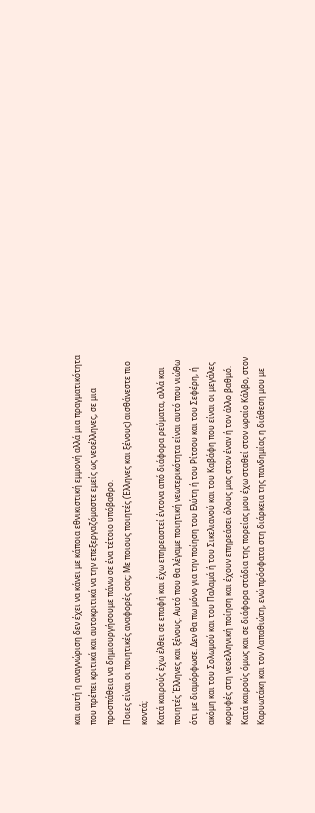και αυτή η αναγνώριση δεν έχει να κάνει με κάποια εθνικιστική εμμονή αλλά μια πραγματικότητα που πρέπει κριτικά και αυτοκριτικά να την επεξεργαζόμαστε εμείς ως νεοέλληνες, σε μια προσπάθεια να δημιουργήσουμε πάνω σε ένα τέτοιο υπόβαθρο.
Ποιες είναι οι ποιητικές αναφορές σας; Με ποιους ποιητές (Έλληνες και ξένους) αισθάνεστε πιο κοντά;
Κατά καιρούς έχω έλθει σε επαφή και έχω επηρεαστεί έντονα από διάφορα ρεύματα, αλλά και ποιητές Έλληνες και ξένους. Αυτό που θα λέγαμε ποιητική νεωτερικότητα είναι αυτό που νιώθω ότι με διαμόρφωσε. Δεν θα πω μόνο για την ποίηση του Ελύτη ή του Ρίτσου και του Σεφέρη, ή ακόμη και του Σολωμού και του Παλαμά ή του Σικελιανού και του Καβάφη που είναι οι μεγάλες κορυφές στη νεοελληνική ποίηση και έχουν επηρεάσει όλους μας στον έναν ή τον άλλο βαθμό. Κατά καιρούς όμως και σε διάφορα στάδια της πορείας μου έχω σταθεί στον ωραίο Κάλβο, στον Καρυωτάκη και τον Λαπαθιώτη, ενώ πρόσφατα στη διάρκεια της πανδημίας η διάθεση μου με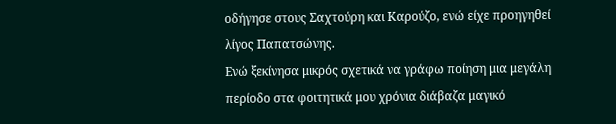οδήγησε στους Σαχτούρη και Καρούζο, ενώ είχε προηγηθεί λίγος Παπατσώνης.
Ενώ ξεκίνησα μικρός σχετικά να γράφω ποίηση μια μεγάλη περίοδο στα φοιτητικά μου χρόνια διάβαζα μαγικό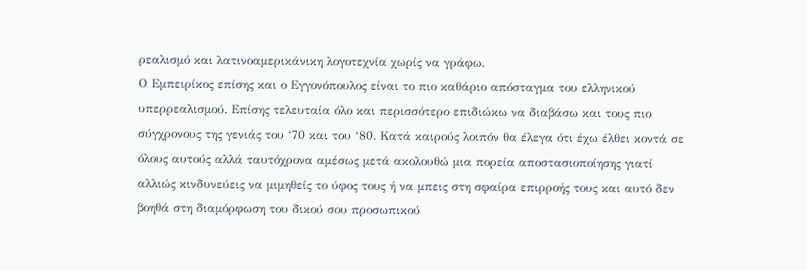ρεαλισμό και λατινοαμερικάνικη λογοτεχνία χωρίς να γράφω.
Ο Εμπειρίκος επίσης και ο Εγγονόπουλος είναι το πιο καθάριο απόσταγμα του ελληνικού υπερρεαλισμού. Επίσης τελευταία όλο και περισσότερο επιδιώκω να διαβάσω και τους πιο σύγχρονους της γενιάς του ‘70 και του ‘80. Κατά καιρούς λοιπόν θα έλεγα ότι έχω έλθει κοντά σε όλους αυτούς αλλά ταυτόχρονα αμέσως μετά ακολουθώ μια πορεία αποστασιοποίησης γιατί αλλιώς κινδυνεύεις να μιμηθείς το ύφος τους ή να μπεις στη σφαίρα επιρροής τους και αυτό δεν βοηθά στη διαμόρφωση του δικού σου προσωπικού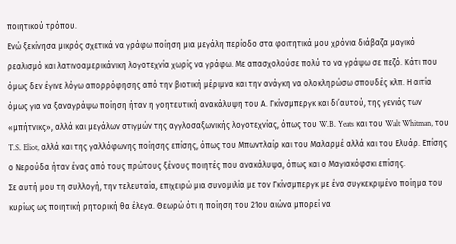ποιητικού τρόπου.
Ενώ ξεκίνησα μικρός σχετικά να γράφω ποίηση μια μεγάλη περίοδο στα φοιτητικά μου χρόνια διάβαζα μαγικό ρεαλισμό και λατινοαμερικάνικη λογοτεχνία χωρίς να γράφω. Με απασχολούσε πολύ το να γράψω σε πεζό. Κάτι που όμως δεν έγινε λόγω απορρόφησης από την βιοτική μέριμνα και την ανάγκη να ολοκληρώσω σπουδές κλπ. Η αιτία όμως για να ξαναγράψω ποίηση ήταν η γοητευτική ανακάλυψη του Α. Γκίνσμπεργκ και δι’αυτού, της γενιάς των «μπήτνικς», αλλά και μεγάλων στιγμών της αγγλοσαξωνικής λογοτεχνίας, όπως του W.B. Yeats και του Walt Whitman, του T.S. Eliot, αλλά και της γαλλόφωνης ποίησης επίσης, όπως του Μπωντλαίρ και του Μαλαρμέ αλλά και του Ελυάρ. Επίσης ο Νερούδα ήταν ένας από τους πρώτους ξένους ποιητές που ανακάλυψα, όπως και ο Μαγιακόφσκι επίσης.
Σε αυτή μου τη συλλογή, την τελευταία, επιχειρώ μια συνομιλία με τον Γκίνσμπεργκ με ένα συγκεκριμένο ποίημα του κυρίως ως ποιητική ρητορική θα έλεγα. Θεωρώ ότι η ποίηση του 21ου αιώνα μπορεί να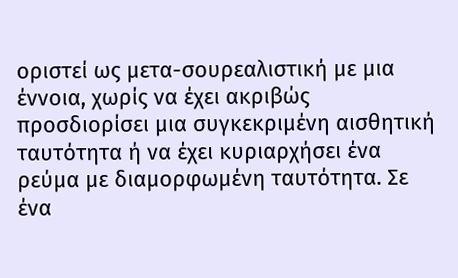οριστεί ως μετα-σουρεαλιστική με μια έννοια, χωρίς να έχει ακριβώς προσδιορίσει μια συγκεκριμένη αισθητική ταυτότητα ή να έχει κυριαρχήσει ένα ρεύμα με διαμορφωμένη ταυτότητα. Σε ένα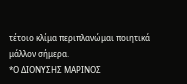τέτοιο κλίμα περιπλανώμαι ποιητικά μάλλον σήμερα.
*Ο ΔΙΟΝΥΣΗΣ ΜΑΡΙΝΟΣ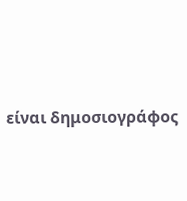είναι δημοσιογράφος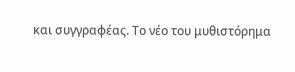και συγγραφέας. Το νέο του μυθιστόρημα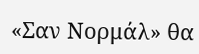«Σαν Nορμάλ» θα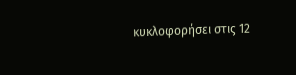κυκλοφορήσει στις 12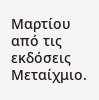Μαρτίου από τις εκδόσεις Μεταίχμιο.